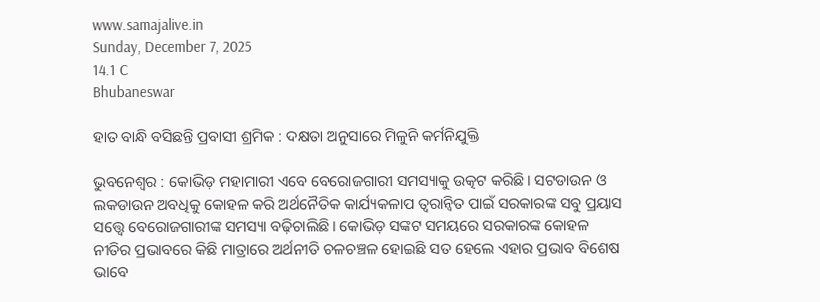www.samajalive.in
Sunday, December 7, 2025
14.1 C
Bhubaneswar

ହାତ ବାନ୍ଧି ବସିଛନ୍ତି ପ୍ରବାସୀ ଶ୍ରମିକ : ଦକ୍ଷତା ଅନୁସାରେ ମିଳୁନି କର୍ମନିଯୁକ୍ତି

ଭୁବନେଶ୍ବର : କୋଭିଡ଼ ମହାମାରୀ ଏବେ ବେରୋଜଗାରୀ ସମସ୍ୟାକୁ ଉତ୍କଟ କରିଛି। ସଟଡାଉନ ଓ ଲକଡାଉନ ଅବଧିକୁ କୋହଳ କରି ଅର୍ଥନୈତିକ କାର୍ଯ୍ୟକଳାପ ତ୍ବରାନ୍ବିତ ପାଇଁ ସରକାରଙ୍କ ସବୁ ପ୍ରୟାସ ସତ୍ତ୍ବେ ବେରୋଜଗାରୀଙ୍କ ସମସ୍ୟା ବଢ଼ିଚାଲିଛି। କୋଭିଡ଼ ସଙ୍କଟ ସମୟରେ ସରକାରଙ୍କ କୋହଳ ନୀତିର ପ୍ରଭାବରେ କିଛି ମାତ୍ରାରେ ଅର୍ଥନୀତି ଚଳଚଞ୍ଚଳ ହୋଇଛି ସତ ହେଲେ ଏହାର ପ୍ରଭାବ ବିଶେଷ ଭାବେ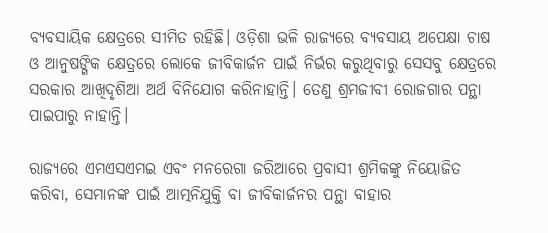ବ୍ୟବସାୟିକ କ୍ଷେତ୍ରରେ ସୀମିତ ରହିଛି। ଓଡ଼ିଶା ଭଳି ରାଜ୍ୟରେ ବ୍ୟବସାୟ ଅ‌ପେକ୍ଷା ଚାଷ ଓ ଆନୁଷଙ୍ଗିକ କ୍ଷେତ୍ରରେ ଲୋକେ ଜୀବିକାର୍ଜନ ପାଇଁ ନିର୍ଭର କରୁଥିବାରୁ ସେସବୁ କ୍ଷେତ୍ରରେ ସରକାର ଆଖିଦୃଶିଆ ଅର୍ଥ ବିନିଯୋଗ କରିନାହାନ୍ତି। ତେଣୁ ଶ୍ରମଜୀବୀ ରୋଜଗାର ପନ୍ଥା ପାଇପାରୁ ନାହାନ୍ତି।

ରାଜ୍ୟରେ ଏମଏସଏମଇ ଏବଂ ମନରେଗା ଜରିଆରେ ପ୍ରବାସୀ ଶ୍ରମିକଙ୍କୁ ନିୟୋଜିତ କରିବା, ସେମାନଙ୍କ ପାଇଁ ଆତ୍ମନିଯୁକ୍ତି ବା ଜୀବିକାର୍ଜନର ପନ୍ଥା ବାହାର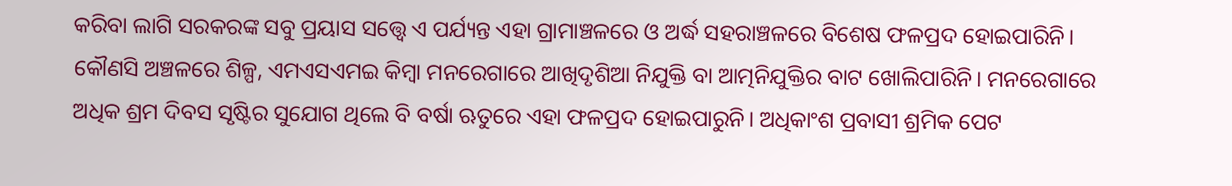କରିବା ଲାଗି ସରକରଙ୍କ ସବୁ ପ୍ରୟାସ ସତ୍ତ୍ବେ ଏ ପର୍ଯ୍ୟନ୍ତ ଏହା ଗ୍ରାମାଞ୍ଚଳରେ ଓ ଅର୍ଦ୍ଧ ସହରାଞ୍ଚଳରେ ବିଶେଷ ଫଳପ୍ରଦ ହୋଇପାରିନି। କୌଣସି ଅଞ୍ଚଳରେ ଶିଳ୍ପ, ଏମଏସଏମଇ କିମ୍ବା ମନରେଗାରେ ଆଖିଦୃଶିଆ ନିଯୁକ୍ତି ବା ଆତ୍ମନିଯୁକ୍ତିର ବାଟ ଖୋଲିପାରିନି। ମନରେଗାରେ ଅଧିକ ଶ୍ରମ ଦିବସ ସୃଷ୍ଟିର ସୁଯୋଗ ଥିଲେ ବି ବର୍ଷା ଋତୁରେ ଏହା ଫଳପ୍ରଦ ହୋଇପାରୁନି। ଅଧିକାଂଶ ପ୍ରବାସୀ ଶ୍ରମିକ ପେଟ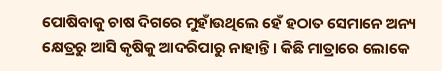ପୋଷିବାକୁ ‌ଚାଷ ଦିଗରେ ମୁହାଁଉଥିଲେ ହେଁ ହଠାତ ସେମାନେ ଅନ୍ୟ କ୍ଷେତ୍ରରୁ ଆସି କୃଷିକୁ ଆଦରିପାରୁ ନାହାନ୍ତି। କିଛି ମାତ୍ରାରେ ଲୋକେ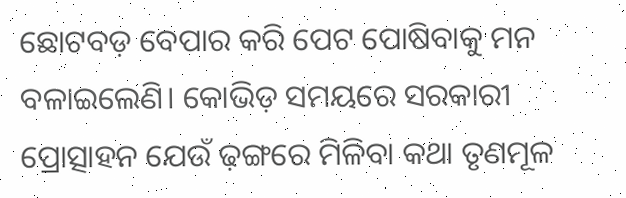ଛୋଟବଡ଼ ବେପାର କରି ପେଟ ପୋଷିବାକୁ ମନ ବଳାଇଲେଣି। କୋଭିଡ଼ ସମୟରେ ସରକାରୀ ପ୍ରୋତ୍ସାହନ ଯେଉଁ ଢ଼ଙ୍ଗରେ ମିଳିବା କଥା ତୃଣମୂଳ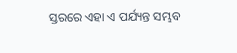ସ୍ତରରେ ଏହା ଏ ପର୍ଯ୍ୟନ୍ତ ସମ୍ଭବ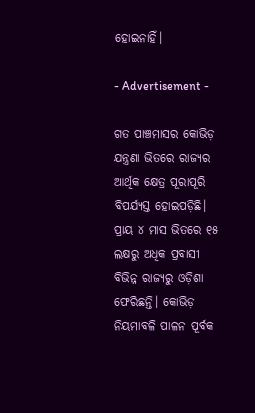ହୋଇନାହିଁ।

- Advertisement -

ଗତ ପାଞ୍ଚମାସର କୋଭିଡ଼ ଯନ୍ତ୍ରଣା ଭିତରେ ରାଜ୍ୟର ଆର୍ଥିକ କ୍ଷେତ୍ର ପୂରାପୂରି ବିପର୍ଯ୍ୟସ୍ତ ହୋଇପଡ଼ିଛି। ପ୍ରାୟ ୪ ମାସ ଭିତରେ ୧୫ ଲକ୍ଷରୁ ଅଧିକ ପ୍ରବାସୀ ବିଭିନ୍ନ ରାଜ୍ୟରୁ ଓଡ଼ିଶା ଫେରିଛନ୍ତି। କୋଭିଡ଼ ନିୟମାବଳି ପାଳନ ପୂର୍ବକ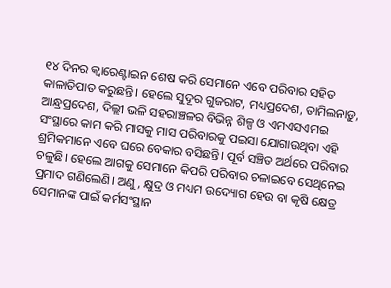୧୪ ଦିନର କ୍ବାରେଣ୍ଟାଇନ ଶେଷ କରି ସେମାନେ ଏବେ ପରିବାର ସହିତ କାଳାତିପାତ କରୁଛନ୍ତି। ହେଲେ ସୁଦୂର ଗୁଜରାଟ, ମଧ୍ୟପ୍ରଦେଶ, ତାମିଲନାଡ଼ୁ, ଆନ୍ଧ୍ରପ୍ରଦେଶ, ଦିଲ୍ଲୀ ଭଳି ସହରାଞ୍ଚଳର ବିଭିନ୍ନ ଶିଳ୍ପ ଓ ଏମଏସଏମଇ ସଂସ୍ଥାରେ କାମ କରି ମାସକୁ ମାସ ପରିବାରକୁ ପଇସା ଯୋଗାଉଥିବା ଏହି ଶ୍ରମିକମାନେ ଏବେ ଘରେ ବେକାର ବସିଛନ୍ତି। ପୂର୍ବ ସଞ୍ଚିତ ଅର୍ଥରେ ପରିବାର ଚଳୁଛି। ହେଲେ ଆଗକୁ ‌ସେମାନେ କିପରି ପରିବାର ଚଳାଇବେ ସେଥିନେଇ ପ୍ରମାଦ ଗଣିଲେଣି। ଅଣୁ , କ୍ଷୁଦ୍ର ଓ ମଧ୍ୟମ ଉଦ୍ୟୋଗ ହେଉ ବା କୃଷି କ୍ଷେତ୍ର ସେମାନଙ୍କ ପାଇଁ କର୍ମସଂସ୍ଥାନ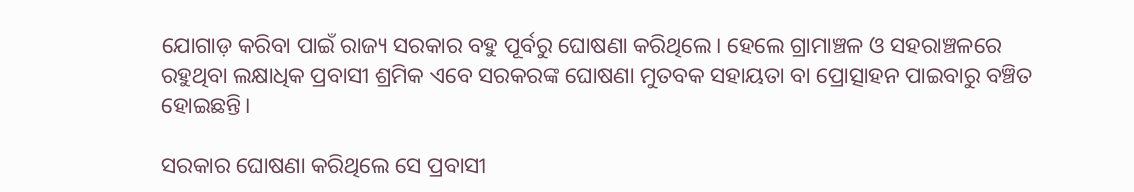ଯୋଗାଡ଼ କରିବା ପାଇଁ ରାଜ୍ୟ ସରକାର ବହୁ ପୂର୍ବରୁ ଘୋଷଣା କରିଥିଲେ। ହେଲେ ଗ୍ରାମାଞ୍ଚଳ ଓ ସହରାଞ୍ଚଳରେ ରହୁଥିବା ଲକ୍ଷାଧିକ ପ୍ରବାସୀ ଶ୍ରମିକ ଏବେ ସରକରଙ୍କ ଘୋଷଣା ମୁତବକ ସହାୟତା ବା ପ୍ରୋତ୍ସାହନ ପାଇବାରୁ ବଞ୍ଚିତ ହୋଇଛନ୍ତି।

ସରକାର ଘୋଷଣା କରିଥିଲେ ସେ ପ୍ରବାସୀ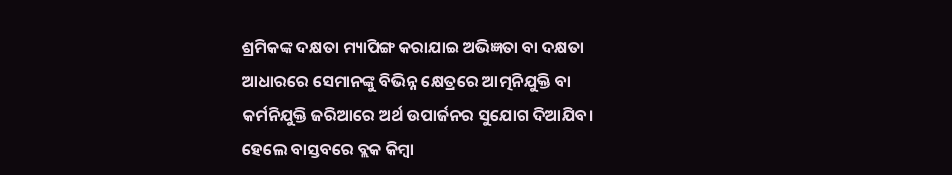ଶ୍ରମିକଙ୍କ ‌ଦକ୍ଷତା ମ୍ୟାପିଙ୍ଗ କରାଯାଇ ଅଭିଜ୍ଞତା ବା ଦକ୍ଷତା ଆଧାରରେ ସେମାନଙ୍କୁ ବିଭିନ୍ନ କ୍ଷେତ୍ରରେ ଆତ୍ମନିଯୁକ୍ତି ବା କର୍ମନିଯୁକ୍ତି ଜରିଆରେ ଅର୍ଥ ଉପାର୍ଜନର ସୁଯୋଗ ଦିଆଯିବ। ହେଲେ ବାସ୍ତବରେ ବ୍ଲକ କିମ୍ବା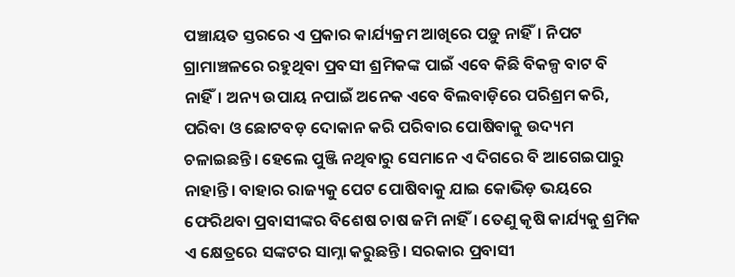ପଞ୍ଚାୟତ ସ୍ତରରେ ଏ ପ୍ରକାର କାର୍ଯ୍ୟକ୍ରମ ଆଖିରେ ପଡ଼ୁ ନାହିଁ। ନିପଟ ଗ୍ରାମାଞ୍ଚଳରେ ରହୁଥିବା ପ୍ରବସୀ ଶ୍ରମିକଙ୍କ ପାଇଁ ଏବେ କିଛି ବିକଳ୍ପ ବାଟ ବି ନାହିଁ। ଅନ୍ୟ ଉପାୟ ନପାଇଁ ଅନେକ ଏବେ ବିଲବାଡ଼ିରେ ପରିଶ୍ରମ କରି, ପରିବା ଓ ଛୋଟବଡ଼ ଦୋକାନ କରି ପରିବାର ପୋଷିବାକୁ ଉଦ୍ୟମ ଚଳାଇଛନ୍ତି। ହେଲେ ପୁଞ୍ଜି ନଥିବାରୁ ସେମାନେ ଏ ଦିଗରେ ବି ଆଗେଇପାରୁ ନାହାନ୍ତି। ବାହାର ରାଜ୍ୟକୁ ପେଟ ପୋଷିବାକୁ ଯାଇ କୋଭିଡ଼ ଭୟରେ ଫେରିଥବା ପ୍ରବାସୀଙ୍କର ବିଶେଷ ଚାଷ ଜମି ନାହିଁ। ତେଣୁ କୃଷି କାର୍ଯ୍ୟକୁ ଶ୍ରମିକ ଏ କ୍ଷେତ୍ରରେ ସଙ୍କଟର ସାମ୍ନା କରୁଛନ୍ତି। ସରକାର ପ୍ରବାସୀ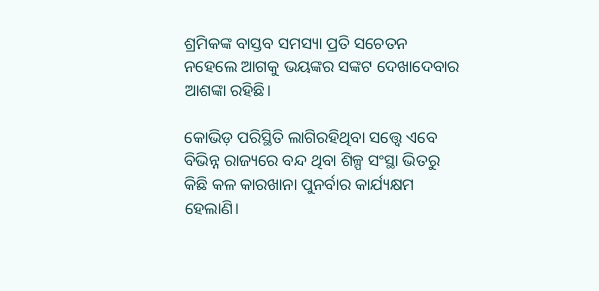ଶ୍ରମିକଙ୍କ ବାସ୍ତବ ସମସ୍ୟା ପ୍ରତି ସଚେତନ ନହେଲେ ଆଗକୁ ଭୟଙ୍କର ସଙ୍କଟ ଦେଖାଦେବାର ଆଶଙ୍କା ରହିଛି।

କୋଭିଡ଼ ପରିସ୍ଥିତି ଲାଗିରହିଥିବା ସତ୍ତ୍ବେ ଏବେ ବିଭିନ୍ନ ରାଜ୍ୟରେ ବନ୍ଦ ଥିବା ଶିଳ୍ପ ସଂସ୍ଥା ଭିତରୁ କିଛି କଳ କାରଖାନା ପୁନର୍ବାର କାର୍ଯ୍ୟକ୍ଷମ ହେଲାଣି।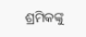ଶ୍ରମିକଙ୍କୁ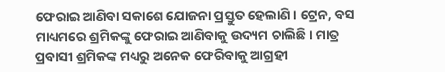ଫେରାଇ ଆଣିବା ସକାଶେ ଯୋଜନା ପ୍ରସ୍ତୁତ ହେଲାଣି। ଟ୍ରେନ, ବସ ମାଧ୍ୟମରେ ଶ୍ରମିକଙ୍କୁ ‌ଫେରାଇ ଆଣିବାକୁ ଉଦ୍ୟମ ଚାଲିଛି। ମାତ୍ର ପ୍ରବାସୀ ଶ୍ରମିକଙ୍କ ମଧ୍ୟରୁ ଅନେକ ଫେରିବାକୁ ଆଗ୍ରହୀ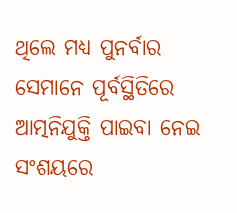ଥିଲେ ମଧ୍ୟ ପୁନର୍ବାର ସେମାନେ ପୂର୍ବସ୍ଥିତିରେ ଆତ୍ମନିଯୁକ୍ତି ପାଇବା ନେଇ ସଂଶୟରେ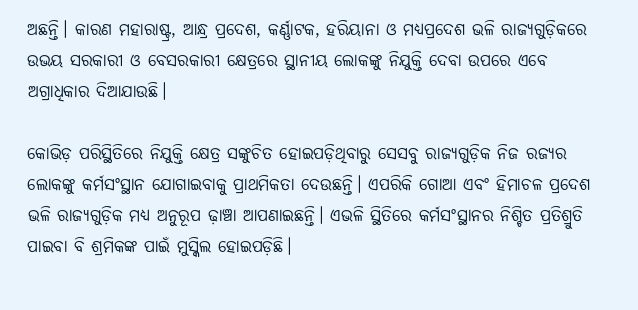ଅଛନ୍ତି। କାରଣ ମହାରାଷ୍ଟ୍ର, ଆନ୍ଧ୍ର ପ୍ରଦେଶ, କର୍ଣ୍ଣାଟକ, ହରିୟାନା ଓ ମଧ୍ୟପ୍ରଦେଶ ଭଳି ରାଜ୍ୟଗୁଡ଼ିକରେ ଉଭୟ ସରକାରୀ ଓ ବେସରକାରୀ କ୍ଷେତ୍ରରେ ସ୍ଥାନୀୟ ଲୋକଙ୍କୁ ‌ନିଯୁକ୍ତି ଦେବା ଉପରେ ଏବେ ଅଗ୍ରାଧିକାର ଦିଆଯାଉଛି।

କୋଭିଡ଼ ପରିସ୍ଥିତିରେ ନିଯୁକ୍ତି କ୍ଷେତ୍ର ସଙ୍କୁଚିତ ‌ହୋଇପଡ଼ିଥିବାରୁ ସେସବୁ ରାଜ୍ୟଗୁଡ଼ିକ ନିଜ ରଜ୍ୟର ଲୋକଙ୍କୁ ‌କର୍ମସଂସ୍ଥାନ ଯୋଗାଇବାକୁ ପ୍ରାଥମିକତା ଦେଉଛନ୍ତି। ଏପରିକି ଗୋଆ ଏବଂ ହିମାଚଳ ପ୍ରଦେଶ ଭଳି ରାଜ୍ୟଗୁଡ଼ିକ ମଧ୍ୟ ଅନୁରୂପ ଢ଼ାଞ୍ଚା ଆପଣାଇଛନ୍ତି। ଏଭଳି ସ୍ଥିତିରେ କର୍ମସଂସ୍ଥାନର ନିଶ୍ଚିତ ପ୍ରତିଶ୍ରୁତି ପାଇବା ବି ଶ୍ରମିକଙ୍କ ପାଇଁ ମୁସ୍କିଲ ହୋଇପଡ଼ିଛି।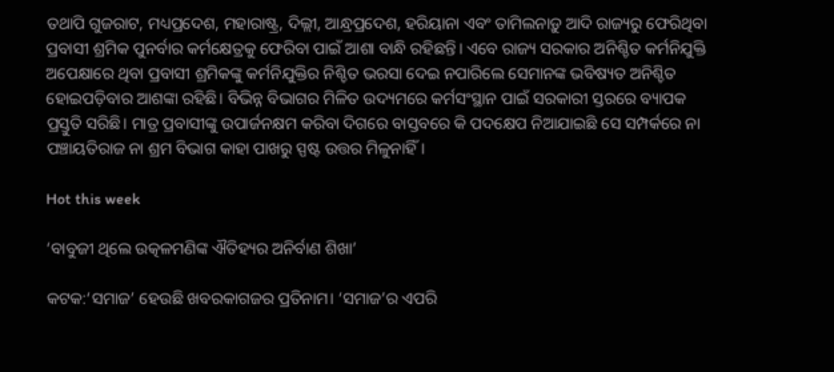ତଥାପି ଗୁଜରାଟ, ମଧ୍ୟପ୍ରଦେଶ, ମହାରାଷ୍ଟ୍ର, ଦିଲ୍ଲୀ, ଆନ୍ଧ୍ରପ୍ରଦେଶ, ହରିୟାନା ଏବଂ ତାମିଲନାଡ଼ୁ ଆଦି ରାଜ୍ୟରୁ ଫେରିଥିବା ପ୍ରବାସୀ ଶ୍ରମିକ ପୁନର୍ବାର କର୍ମକ୍ଷେତ୍ରକୁ ଫେରିବା ପାଇଁ ଆଶା ବାନ୍ଧି ରହିଛନ୍ତି। ଏବେ ରାଜ୍ୟ ସରକାର ଅନିଶ୍ଚିତ କର୍ମନିଯୁକ୍ତି ଅପେକ୍ଷାରେ ଥିବା ପ୍ରବାସୀ ଶ୍ରମିକଙ୍କୁ କର୍ମନିଯୁକ୍ତିର ନିଶ୍ଚିତ ଭରସା ଦେଇ ନପାରିଲେ ସେମାନଙ୍କ ଭବିଷ୍ୟତ ଅନିଶ୍ଚିତ ହୋଇପଡ଼ିବାର ଆଶଙ୍କା ରହିଛି। ବିଭିନ୍ନ ବିଭାଗର ମିଳିତ ଉଦ୍ୟମରେ କର୍ମସଂସ୍ଥାନ ପାଇଁ ସରକାରୀ ସ୍ତରରେ ବ୍ୟାପକ ପ୍ରସ୍ତୁତି ସରିଛି। ମାତ୍ର ପ୍ରବାସୀଙ୍କୁ ଉପାର୍ଜନକ୍ଷମ କରିବା ଦିଗରେ ବାସ୍ତବରେ କି ପଦକ୍ଷେପ ନିଆଯାଇଛି ସେ ସମ୍ପର୍କରେ ନା ପଞ୍ଚାୟତିରାଜ ନା ଶ୍ରମ ବିଭାଗ କାହା ପାଖରୁ ସ୍ପଷ୍ଟ ଉତ୍ତର ମିଳୁନାହିଁ।

Hot this week

‘ବାବୁଜୀ ଥିଲେ ଉତ୍କଳମଣିଙ୍କ ଐତିହ୍ୟର ଅନିର୍ବାଣ ଶିଖା’

କଟକ:‘ସମାଜ’ ହେଉଛି ଖବରକାଗଜର ପ୍ରତିନାମ। ‘ସମାଜ’ର ଏପରି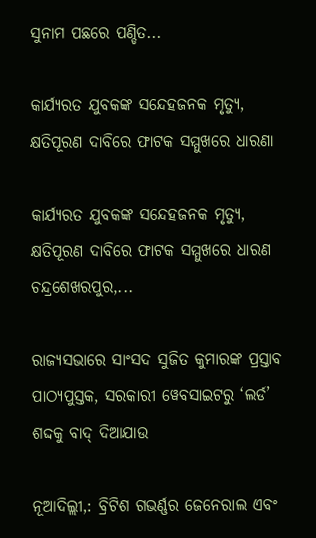ସୁନାମ ପଛରେ ପଣ୍ଡିତ...

କାର୍ଯ୍ୟରତ ଯୁବକଙ୍କ ସନ୍ଦେହଜନକ ମୃତ୍ୟୁ, କ୍ଷତିପୂରଣ ଦାବିରେ ଫାଟକ ସମ୍ମୁଖରେ ଧାରଣା

କାର୍ଯ୍ୟରତ ଯୁବକଙ୍କ ସନ୍ଦେହଜନକ ମୃତ୍ୟୁ, କ୍ଷତିପୂରଣ ଦାବିରେ ଫାଟକ ସମ୍ମୁଖରେ ଧାରଣ ଚନ୍ଦ୍ରଶେଖରପୁର,...

ରାଜ୍ୟସଭାରେ ସାଂସଦ ସୁଜିତ କୁମାରଙ୍କ ପ୍ରସ୍ତାବ ପାଠ୍ୟପୁସ୍ତକ, ସରକାରୀ ୱେବସାଇଟରୁ ‘ଲର୍ଡ’ ଶଦ୍ଦକୁ ବାଦ୍‍ ଦିଆଯାଉ

ନୂଆଦିଲ୍ଲୀ,: ବ୍ରିଟିଶ ଗଭର୍ଣ୍ଣର ଜେନେରାଲ ଏବଂ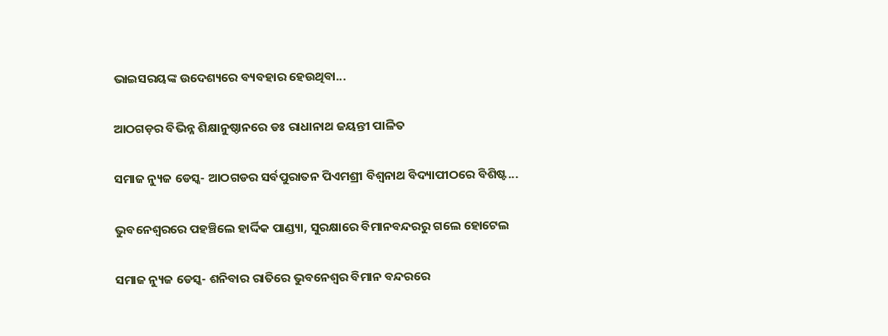ଭାଇସରୟଙ୍କ ଉଦେଶ୍ୟରେ ବ୍ୟବହାର ହେଉଥିବା...

ଆଠଗଡ଼ର ବିଭିନ୍ନ ଶିକ୍ଷାନୁଷ୍ଠାନରେ ଡଃ ରାଧାନାଥ ଜୟନ୍ତୀ ପାଳିତ

ସମାଜ ନ୍ୟୁଜ ଡେସ୍କ- ଆଠଗଡର ସର୍ବପୁରାତନ ପିଏମଶ୍ରୀ ବିଶ୍ଵନାଥ ବିଦ୍ୟାପୀଠରେ ବିଶିଷ୍ଟ...

ଭୁବନେଶ୍ବରରେ ପହଞ୍ଚିଲେ ହାର୍ଦ୍ଦିକ ପାଣ୍ଡ୍ୟା, ସୁରକ୍ଷାରେ ବିମାନବନ୍ଦରରୁ ଗଲେ ହୋଟେଲ

ସମାଜ ନ୍ୟୁଜ ଡେସ୍କ- ଶନିବାର ରାତିରେ ଭୁବନେଶ୍ବର ବିମାନ ବନ୍ଦରରେ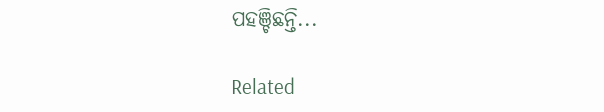ପହଞ୍ଚିଛନ୍ତି...

Related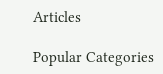Articles

Popular Categories